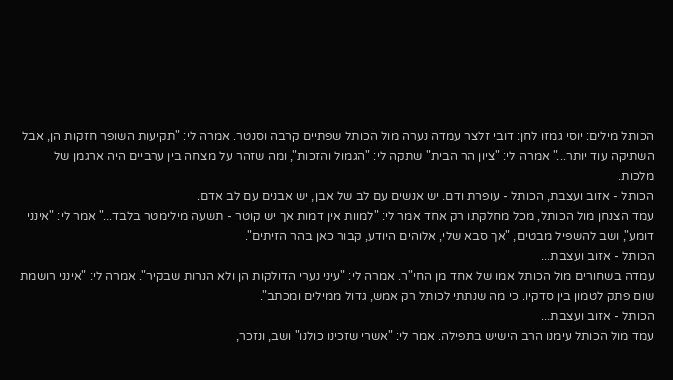הכותל מילים: יוסי גמזו לחן: דובי זלצר עמדה נערה מול הכותל שפתיים קרבה וסנטר. אמרה לי: "תקיעות השופר חזקות הן, אבל השתיקה עוד יותר..." אמרה לי: "ציון הר הבית" שתקה לי: "הגמול והזכות", ומה שזהר על מצחה בין ערביים היה ארגמן של מלכות.
הכותל - אזוב ועצבת, הכותל - עופרת ודם. יש אנשים עם לב של אבן, יש אבנים עם לב אדם.
עמד הצנחן מול הכותל, מכל מחלקתו רק אחד אמר לי: "למוות אין דמות אך יש קוטר - תשעה מילימטר בלבד..." אמר לי: "אינני דומע", ושב להשפיל מבטים, "אך סבא שלי, אלוהים היודע, קבור כאן בהר הזיתים".
הכותל - אזוב ועצבת...
עמדה בשחורים מול הכותל אמו של אחד מן החי"ר. אמרה לי: "עיני נערי הדולקות הן ולא הנרות שבקיר". אמרה לי: "אינני רושמת שום פתק לטמון בין סדקיו. כי מה שנתתי לכותל רק אמש, גדול ממילים ומכתב".
הכותל - אזוב ועצבת...
עמד מול הכותל עימנו הרב הישיש בתפילה. אמר לי: "אשרי שזכינו כולנו" ושב, ונזכר,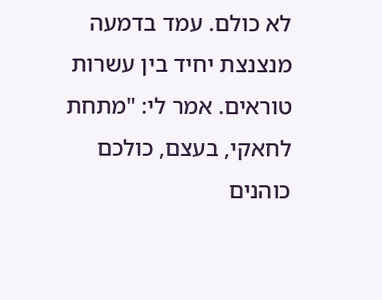לא כולם. עמד בדמעה מנצנצת יחיד בין עשרות טוראים. אמר לי: "מתחת לחאקי, בעצם, כולכם כוהנים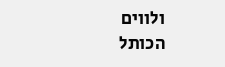ולווים
הכותל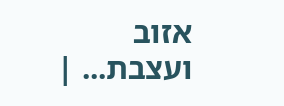אזוב ועצבת... |